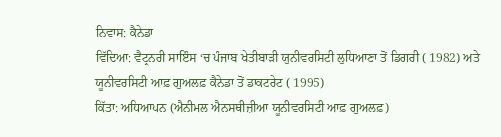ਨਿਵਾਸ: ਕੈਨੇਡਾ
ਵਿੱਦਿਆ: ਵੈਟ੍ਰਨਰੀ ਸਾਇੰਸ ‘ਚ ਪੰਜਾਬ ਖੇਤੀਬਾੜੀ ਯੁਨੀਵਰਸਿਟੀ ਲੁਧਿਆਣਾ ਤੋਂ ਡਿਗਰੀ ( 1982) ਅਤੇ ਯੂਨੀਵਰਸਿਟੀ ਆਫ਼ ਗੁਅਲਫ਼ ਕੈਨੇਡਾ ਤੋਂ ਡਾਕਟਰੇਟ ( 1995)
ਕਿੱਤਾ: ਅਧਿਆਪਨ (ਐਨੀਮਲ ਐਨਸਥੀਜ਼ੀਆ ਯੂਨੀਵਰਸਿਟੀ ਆਫ਼ ਗੁਅਲਫ਼)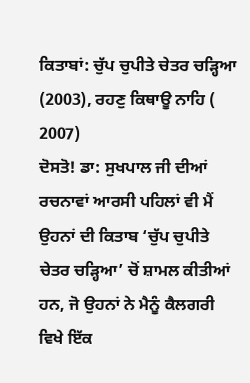ਕਿਤਾਬਾਂ: ਚੁੱਪ ਚੁਪੀਤੇ ਚੇਤਰ ਚੜ੍ਹਿਆ (2003), ਰਹਣੁ ਕਿਥਾਊ ਨਾਹਿ ( 2007)
ਦੋਸਤੋ! ਡਾ: ਸੁਖਪਾਲ ਜੀ ਦੀਆਂ ਰਚਨਾਵਾਂ ਆਰਸੀ ਪਹਿਲਾਂ ਵੀ ਮੈਂ ਉਹਨਾਂ ਦੀ ਕਿਤਾਬ ‘ਚੁੱਪ ਚੁਪੀਤੇ ਚੇਤਰ ਚੜ੍ਹਿਆ’ ਚੋਂ ਸ਼ਾਮਲ ਕੀਤੀਆਂ ਹਨ, ਜੋ ਉਹਨਾਂ ਨੇ ਮੈਨੂੰ ਕੈਲਗਰੀ ਵਿਖੇ ਇੱਕ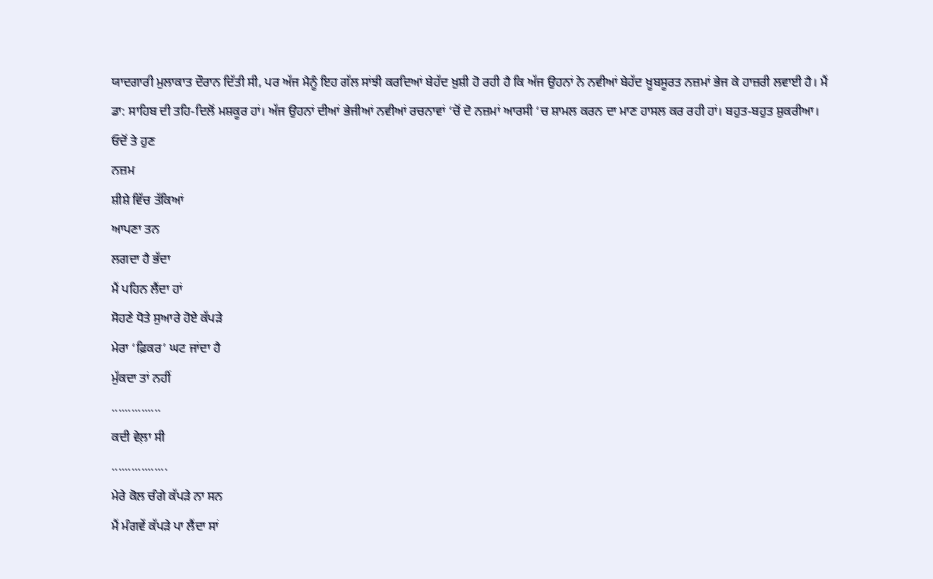ਯਾਦਗਾਰੀ ਮੁਲਾਕਾਤ ਦੌਰਾਨ ਦਿੱਤੀ ਸੀ, ਪਰ ਅੱਜ ਮੈਨੂੰ ਇਹ ਗੱਲ ਸਾਂਝੀ ਕਰਦਿਆਂ ਬੇਹੱਦ ਖ਼ੁਸ਼ੀ ਹੋ ਰਹੀ ਹੈ ਕਿ ਅੱਜ ਉਹਨਾਂ ਨੇ ਨਵੀਆਂ ਬੇਹੱਦ ਖ਼ੂਬਸੂਰਤ ਨਜ਼ਮਾਂ ਭੇਜ ਕੇ ਹਾਜ਼ਰੀ ਲਵਾਈ ਹੈ। ਮੈਂ ਡਾ: ਸਾਹਿਬ ਦੀ ਤਹਿ-ਦਿਲੋਂ ਮਸ਼ਕੂਰ ਹਾਂ। ਅੱਜ ਉਹਨਾਂ ਦੀਆਂ ਭੇਜੀਆਂ ਨਵੀਆਂ ਰਚਨਾਵਾਂ ‘ਚੋਂ ਦੋ ਨਜ਼ਮਾਂ ਆਰਸੀ ‘ਚ ਸ਼ਾਮਲ ਕਰਨ ਦਾ ਮਾਣ ਹਾਸਲ ਕਰ ਰਹੀ ਹਾਂ। ਬਹੁਤ-ਬਹੁਤ ਸ਼ੁਕਰੀਆ।
ਓਦੋਂ ਤੇ ਹੁਣ
ਨਜ਼ਮ
ਸ਼ੀਸ਼ੇ ਵਿੱਚ ਤੱਕਿਆਂ
ਆਪਣਾ ਤਨ
ਲਗਦਾ ਹੈ ਭੱਦਾ
ਮੈਂ ਪਹਿਨ ਲੈਂਦਾ ਹਾਂ
ਸੋਹਣੇ ਧੋਤੇ ਸੁਆਰੇ ਹੋਏ ਕੱਪੜੇ
ਮੇਰਾ ‘ਫ਼ਿਕਰ’ ਘਟ ਜਾਂਦਾ ਹੈ
ਮੁੱਕਦਾ ਤਾਂ ਨਹੀਂ
...............
ਕਦੀ ਵੇਲ਼ਾ ਸੀ
.................
ਮੇਰੇ ਕੋਲ ਚੰਗੇ ਕੱਪੜੇ ਨਾ ਸਨ
ਮੈਂ ਮੰਗਵੇਂ ਕੱਪੜੇ ਪਾ ਲੈਂਦਾ ਸਾਂ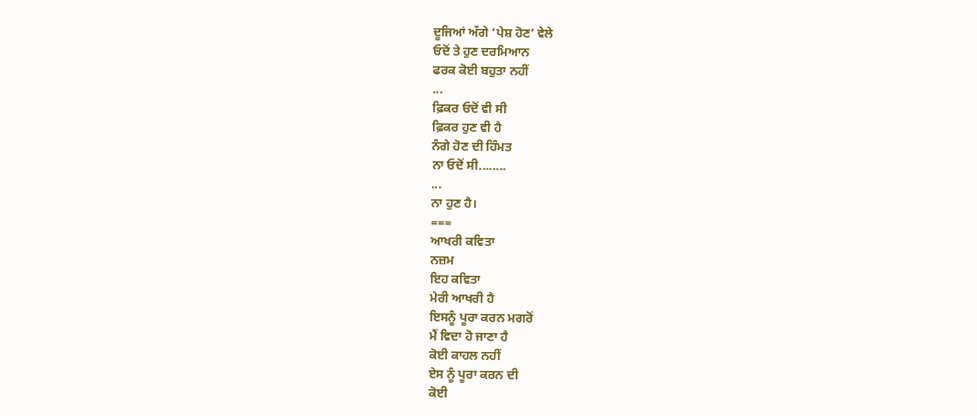ਦੂਜਿਆਂ ਅੱਗੇ ‘ਪੇਸ਼ ਹੋਣ’ ਵੇਲੇ
ਓਦੋਂ ਤੇ ਹੁਣ ਦਰਮਿਆਨ
ਫਰਕ ਕੋਈ ਬਹੁਤਾ ਨਹੀਂ
...
ਫ਼ਿਕਰ ਓਦੋਂ ਵੀ ਸੀ
ਫ਼ਿਕਰ ਹੁਣ ਵੀ ਹੈ
ਨੰਗੇ ਹੋਣ ਦੀ ਹਿੰਮਤ
ਨਾ ਓਦੋਂ ਸੀ........
...
ਨਾ ਹੁਣ ਹੈ।
===
ਆਖਰੀ ਕਵਿਤਾ
ਨਜ਼ਮ
ਇਹ ਕਵਿਤਾ
ਮੇਰੀ ਆਖਰੀ ਹੈ
ਇਸਨੂੰ ਪੂਰਾ ਕਰਨ ਮਗਰੋਂ
ਮੈਂ ਵਿਦਾ ਹੋ ਜਾਣਾ ਹੈ
ਕੋਈ ਕਾਹਲ ਨਹੀਂ
ਏਸ ਨੂੰ ਪੂਰਾ ਕਰਨ ਦੀ
ਕੋਈ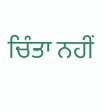ਚਿੰਤਾ ਨਹੀਂ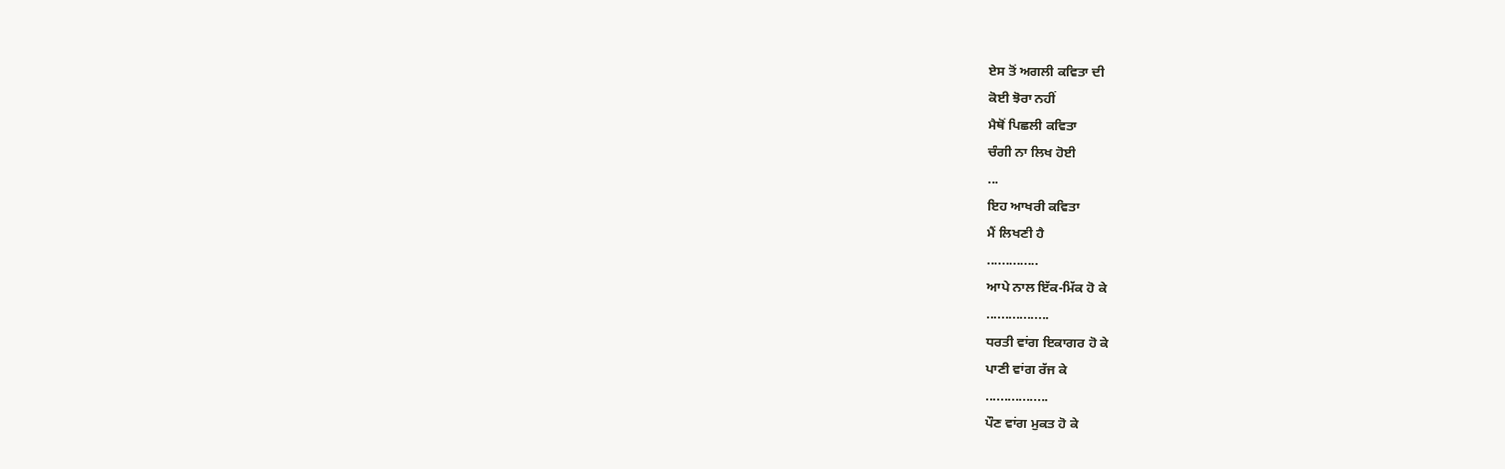ਏਸ ਤੋਂ ਅਗਲੀ ਕਵਿਤਾ ਦੀ
ਕੋਈ ਝੋਰਾ ਨਹੀਂ
ਮੈਥੋਂ ਪਿਛਲੀ ਕਵਿਤਾ
ਚੰਗੀ ਨਾ ਲਿਖ ਹੋਈ
...
ਇਹ ਆਖਰੀ ਕਵਿਤਾ
ਮੈਂ ਲਿਖਣੀ ਹੈ
..............
ਆਪੇ ਨਾਲ ਇੱਕ-ਮਿੱਕ ਹੋ ਕੇ
.................
ਧਰਤੀ ਵਾਂਗ ਇਕਾਗਰ ਹੋ ਕੇ
ਪਾਣੀ ਵਾਂਗ ਰੱਜ ਕੇ
.................
ਪੌਣ ਵਾਂਗ ਮੁਕਤ ਹੋ ਕੇ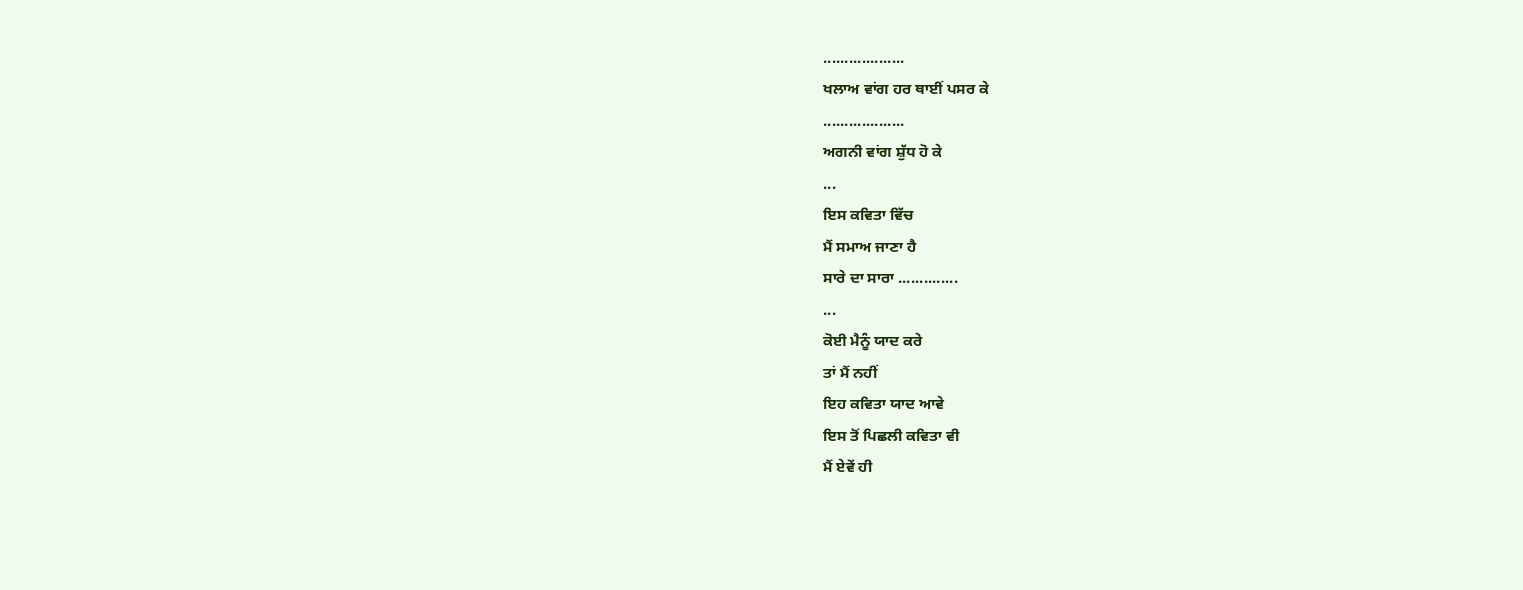...................
ਖਲਾਅ ਵਾਂਗ ਹਰ ਥਾਈਂ ਪਸਰ ਕੇ
...................
ਅਗਨੀ ਵਾਂਗ ਸ਼ੁੱਧ ਹੋ ਕੇ
...
ਇਸ ਕਵਿਤਾ ਵਿੱਚ
ਮੈਂ ਸਮਾਅ ਜਾਣਾ ਹੈ
ਸਾਰੇ ਦਾ ਸਾਰਾ ..............
...
ਕੋਈ ਮੈਨੂੰ ਯਾਦ ਕਰੇ
ਤਾਂ ਮੈਂ ਨਹੀਂ
ਇਹ ਕਵਿਤਾ ਯਾਦ ਆਵੇ
ਇਸ ਤੋਂ ਪਿਛਲੀ ਕਵਿਤਾ ਵੀ
ਮੈਂ ਏਵੇਂ ਹੀ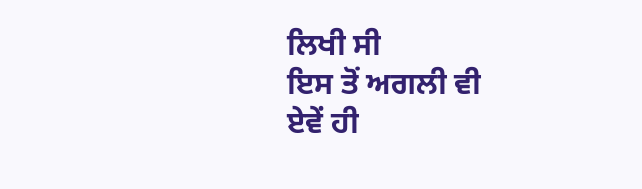ਲਿਖੀ ਸੀ
ਇਸ ਤੋਂ ਅਗਲੀ ਵੀ
ਏਵੇਂ ਹੀ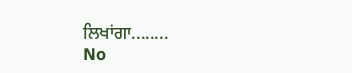ਲਿਖਾਂਗਾ........
No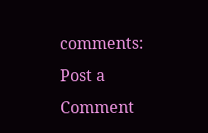comments:
Post a Comment